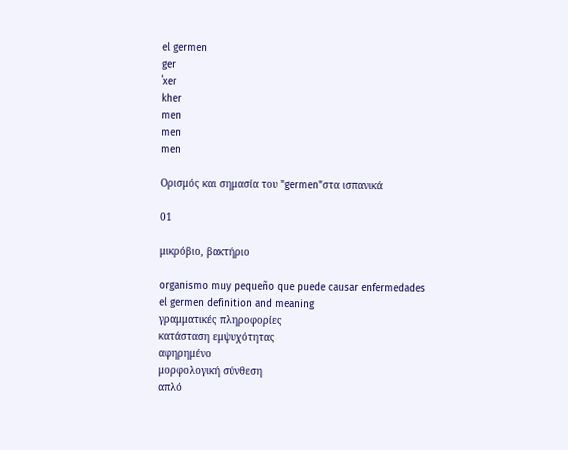el germen
ger
ˈxeɾ
kher
men
men
men

Ορισμός και σημασία του "germen"στα ισπανικά

01

μικρόβιο, βακτήριο

organismo muy pequeño que puede causar enfermedades
el germen definition and meaning
γραμματικές πληροφορίες
κατάσταση εμψυχότητας
αφηρημένο
μορφολογική σύνθεση
απλό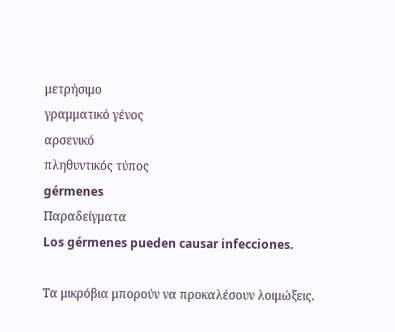μετρήσιμο
γραμματικό γένος
αρσενικό
πληθυντικός τύπος
gérmenes
Παραδείγματα
Los gérmenes pueden causar infecciones.

Τα μικρόβια μπορούν να προκαλέσουν λοιμώξεις.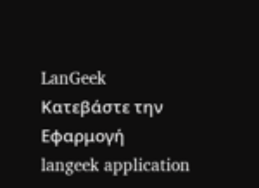LanGeek
Κατεβάστε την Εφαρμογή
langeek application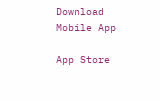Download Mobile App

App Store